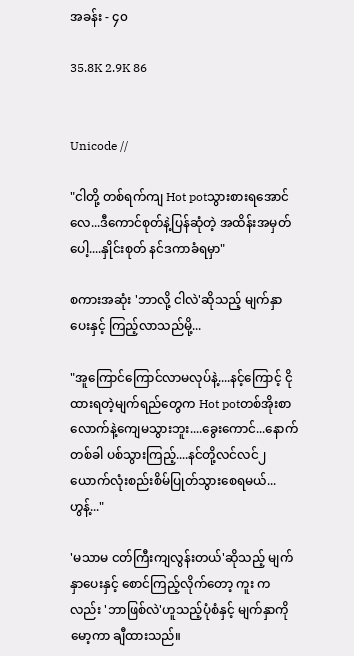အခန်း - ၄၀

35.8K 2.9K 86


Unicode //

"ငါတို့ တစ်ရက်ကျ Hot potသွားစားရအောင်
လေ...ဒီကောင်စုတ်နဲ့ပြန်ဆုံတဲ့ အထိန်းအမှတ်ပေါ့....နှိုင်းစုတ် နင်ဒကာခံရမှာ"

စကားအဆုံး 'ဘာလို့ ငါလဲ'ဆိုသည့် မျက်နှာပေးနှင့် ကြည့်လာသည်မို့...

"အူကြောင်ကြောင်လာမလုပ်နဲ့....နင့်ကြောင့် ငိုထားရတဲ့မျက်ရည်တွေက Hot potတစ်အိုးစာ
လောက်နဲ့ကျေမသွားဘူး....ခွေးကောင်...နောက်တစ်ခါ ပစ်သွားကြည့်....နင်တို့လင်လင်၂ယောက်လုံးစည်းစိမ်ပြုတ်သွားစေရမယ်...ဟွန့်..."

'မသာမ ငတ်ကြီးကျလွန်းတယ်'ဆိုသည့် မျက်နှာပေးနှင့် စောင်ကြည့်လိုက်တော့ ကူး ကလည်း 'ဘာဖြစ်လဲ'ဟူသည့်ပုံစံနှင့် မျက်နှာကိုမော့ကာ ချီထားသည်။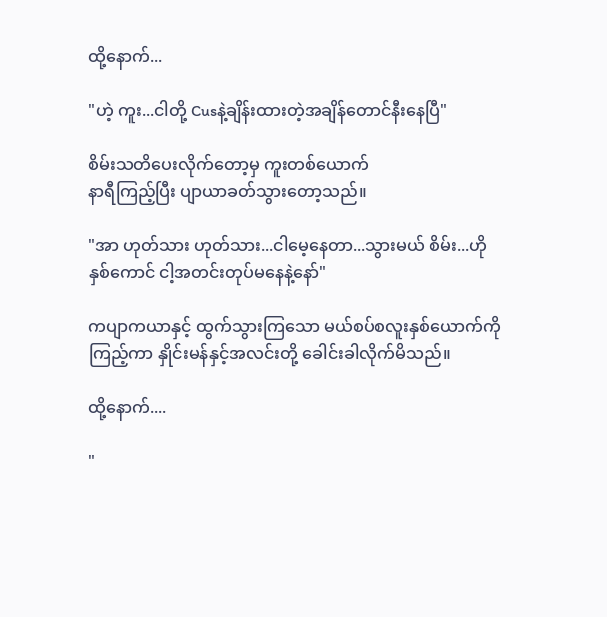ထို့နောက်...

"ဟဲ့ ကူး...ငါတို့ Cusနဲ့ချိန်းထားတဲ့အချိန်တောင်နီးနေပြီ"

စိမ်းသတိပေးလိုက်တော့မှ ကူးတစ်ယောက်
နာရီကြည့်ပြီး ပျာယာခတ်သွားတော့သည်။

"အာ ဟုတ်သား ဟုတ်သား...ငါမေ့နေတာ...သွားမယ် စိမ်း...ဟိုနှစ်ကောင် ငါ့အတင်းတုပ်မနေနဲ့နော်"

ကပျာကယာနှင့် ထွက်သွားကြသော မယ်စပ်စလူးနှစ်ယောက်ကိုကြည့်ကာ နှိုင်းမန်နှင့်အလင်းတို့ ခေါင်းခါလိုက်မိသည်။

ထို့နောက်....

"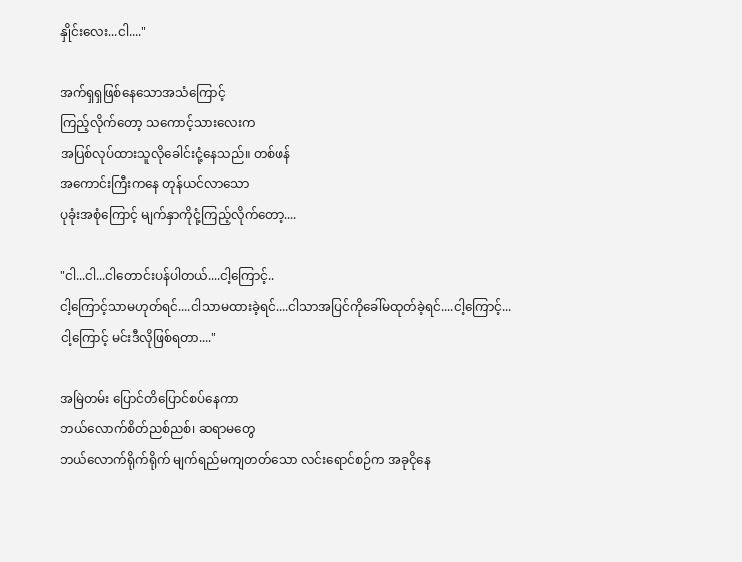နှိုင်းလေး...ငါ...."

အက်ရှရှဖြစ်နေသောအသံကြောင့်
ကြည့်လိုက်တော့ သကောင့်သားလေးက
အပြစ်လုပ်ထားသူလိုခေါင်းငုံ့နေသည်။ တစ်ဖန်
အကောင်းကြီးကနေ တုန်ယင်လာသော
ပုခုံးအစုံကြောင့် မျက်နှာကိုငုံ့ကြည့်လိုက်တော့....

"ငါ...ငါ...ငါတောင်းပန်ပါတယ်....ငါ့ကြောင့်..
ငါ့ကြောင့်သာမဟုတ်ရင်....ငါသာမထားခဲ့ရင်....ငါသာအပြင်ကိုခေါ်မထုတ်ခဲ့ရင်....ငါ့ကြောင့်...
ငါ့ကြောင့် မင်းဒီလိုဖြစ်ရတာ...."

အမြဲတမ်း ပြောင်တိပြောင်စပ်နေကာ
ဘယ်လောက်စိတ်ညစ်ညစ်၊ ဆရာမတွေ
ဘယ်လောက်ရိုက်ရိုက် မျက်ရည်မကျတတ်သော လင်းရောင်စဉ်က အခုငိုနေ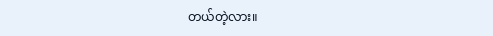တယ်တဲ့လား။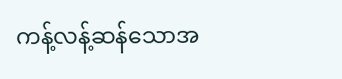ကန့်လန့်ဆန်သောအ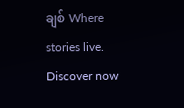ချစ် Where stories live. Discover now